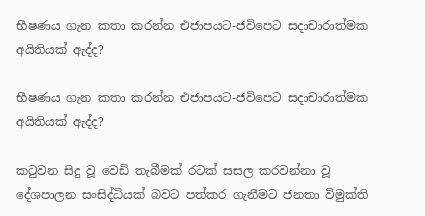භීෂණය ගැන කතා කරන්න එජාපයට-ජවිපෙට සදාචාරාත්මක අයිතියක් ඇද්ද?

භීෂණය ගැන කතා කරන්න එජාපයට-ජවිපෙට සදාචාරාත්මක අයිතියක් ඇද්ද?

කටුවන සිදු වූ වෙඩි තැබීමක් රටක් සසල කරවන්නා වූ දේශපාලන සංසිද්ධියක් බවට පත්කර ගැනීමට ජනතා විමුක්ති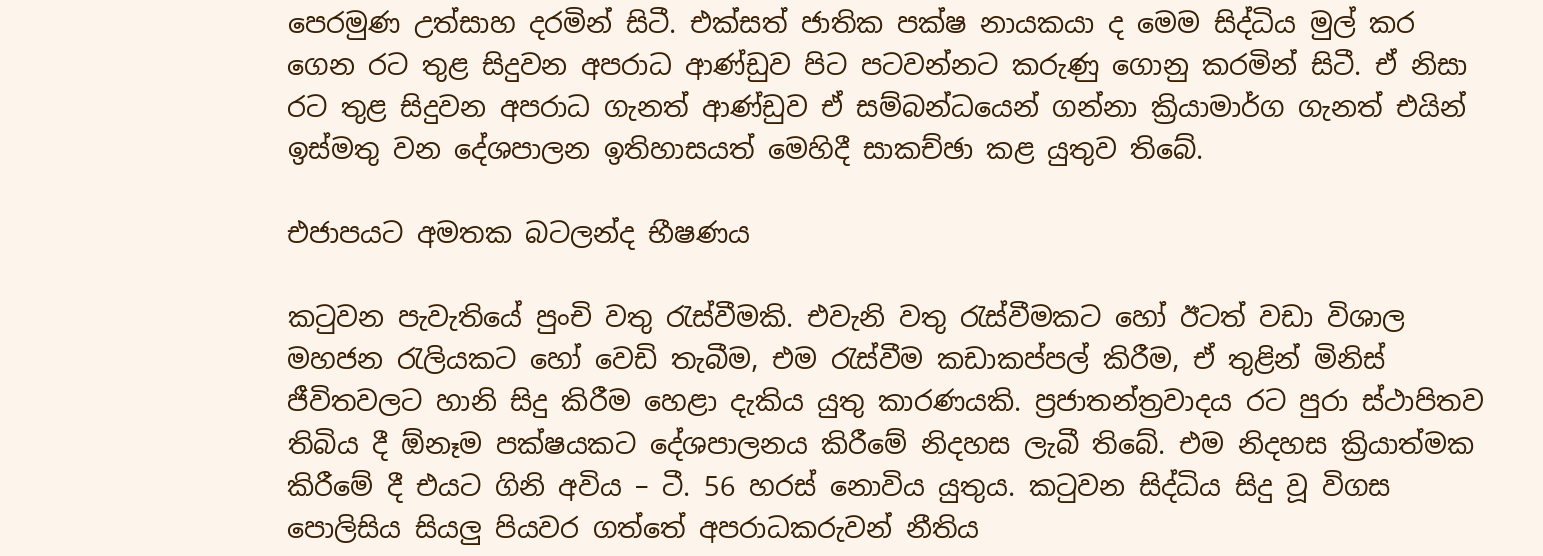පෙරමුණ උත්සාහ දරමින් සිටී. එක්සත් ජාතික පක්ෂ නායකයා ද මෙම සිද්ධිය මුල් කර ගෙන රට තුළ සිදුවන අපරාධ ආණ්ඩුව පිට පටවන්නට කරුණු ගොනු කරමින් සිටී. ඒ නිසා රට තුළ සිදුවන අපරාධ ගැනත් ආණ්ඩුව ඒ සම්බන්ධයෙන් ගන්නා ක්‍රියාමාර්ග ගැනත් එයින් ඉස්මතු වන දේශපාලන ඉතිහාසයත් මෙහිදී සාකච්ඡා කළ යුතුව තිබේ.

එජාපයට අමතක බටලන්ද භීෂණය

කටුවන පැවැතියේ පුංචි වතු රැස්වීමකි. එවැනි වතු රැස්වීමකට හෝ ඊටත් වඩා විශාල මහජන රැලියකට හෝ වෙඩි තැබීම, එම රැස්වීම කඩාකප්පල් කිරීම, ඒ තුළින් මිනිස් ජීවිතවලට හානි සිදු කිරීම හෙළා දැකිය යුතු කාරණයකි. ප්‍රජාතන්ත්‍රවාදය රට පුරා ස්ථාපිතව තිබිය දී ඕනෑම පක්ෂයකට දේශපාලනය කිරීමේ නිදහස ලැබී තිබේ. එම නිදහස ක්‍රියාත්මක කිරීමේ දී එයට ගිනි අවිය – ටී. 56 හරස් නොවිය යුතුය. කටුවන සිද්ධිය සිදු වූ විගස පොලිසිය සියලු පියවර ගත්තේ අපරාධකරුවන් නීතිය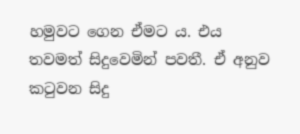හමුවට ගෙන ඒමට ය. එය තවමත් සිදුවෙමින් පවතී. ඒ අනුව කටුවන සිදු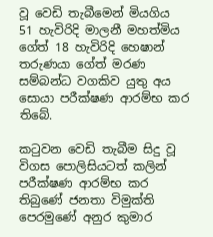වූ වෙඩි තැබීමෙන් මියගිය 51 හැවිරිදි මාලනී මහත්මිය ගේත් 18 හැවිරිදි හෙෂාන් තරුණයා ගේත් මරණ සම්බන්ධ වගකිව යුතු අය සොයා පරීක්ෂණ ආරම්භ කර තිබේ.

කටුවන වෙඩි තැබීම සිදු වූ විගස පොලිසියටත් කලින් පරීක්ෂණ ආරම්භ කර තිබුණේ ජනතා විමුක්ති පෙරමුණේ අනුර කුමාර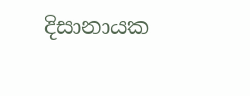දිසානායක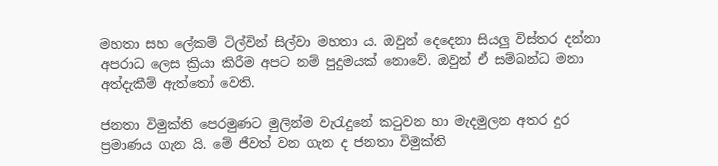මහතා සහ ලේකම් ටිල්වින් සිල්වා මහතා ය. ඔවුන් දෙදෙනා සියලු විස්තර දන්නා අපරාධ ලෙස ක්‍රියා කිරීම අපට නම් පුදුමයක් නොවේ. ඔවුන් ඒ සම්බන්ධ මනා අත්දැකීම් ඇත්තෝ වෙති.

ජනතා විමුක්ති පෙරමුණට මුලින්ම වැරැදුනේ කටුවන හා මැදමුලන අතර දුර ප්‍රමාණය ගැන යි. මේ ජීවත් වන ගැන ද ජනතා විමුක්ති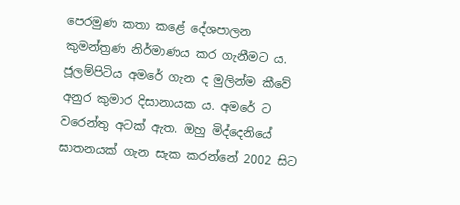පෙරමුණ කතා කළේ දේශපාලන කුමන්ත්‍රණ නිර්මාණය කර ගැනීමට ය. ජූලම්පිටිය අමරේ ගැන ද මුලින්ම කීවේ අනුර කුමාර දිසානායක ය. අමරේ ට වරෙන්තු අටක් ඇත. ඔහු මිද්දෙනියේ ඝාතනයක් ගැන සැක කරන්නේ 2002 සිට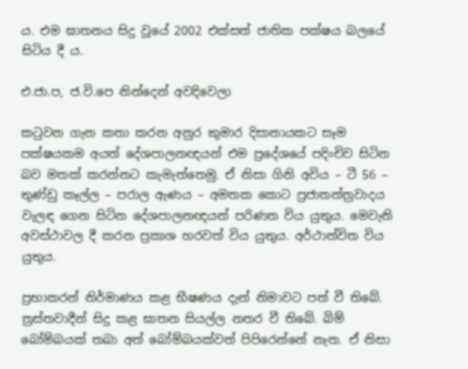ය. එම ඝාතනය සිදු වූයේ 2002 එක්සත් ජාතික පක්ෂය බලයේ සිටිය දී ය.

එ.ජා.ප, ජ.වි.පෙ නින්දෙන් අවදිවෙලා

කටුවන ගැන කතා කරන අනුර කුමාර දිසානායකට සෑම පක්ෂයකම අයත් දේශපාලනඥයන් එම ප්‍රදේශයේ පදිංචිව සිටින බව මතක් කරන්නට කැමැත්තෙමු. ඒ නිසා ගිනි අවිය – ටී 56 – තුණ්ඩු කෑල්ල – පරාල ඇණය – අමතක කොට ප්‍රජාතන්ත්‍රවාදය වැලඳ ගෙන සිටින දේශපාලනඥයන් පරිණත විය යුතුය. මෙවැනි අවස්ථාවල දී කරන ප්‍රකාශ හරවත් විය යුතුය. අර්ථාන්විත විය යුතුය.

ප්‍රභාකරන් නිර්මාණය කළ භීෂණය දැන් නිමාවට පත් වී තිබේ. ත්‍රස්තවාදීන් සිදු කළ ඝාතන සියල්ල නතර වී තිබේ. බිම් බෝම්බයක් තබා අත් බෝම්බයක්වත් පිපිරෙන්නේ නැත. ඒ නිසා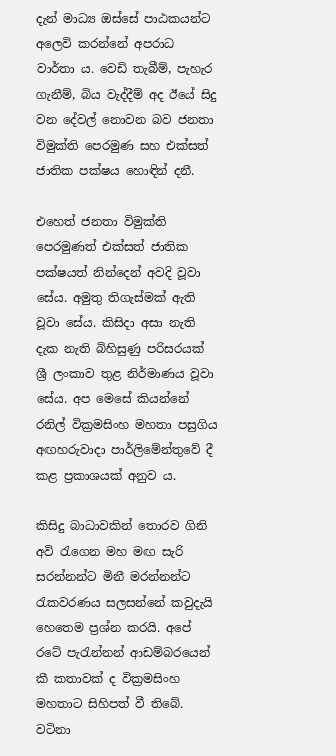දැන් මාධ්‍ය ඔස්සේ පාඨකයන්ට අලෙවි කරන්නේ අපරාධ වාර්තා ය. වෙඩි තැබීම්, පැහැර ගැනීම්, බිය වැද්දීම් අද ඊයේ සිදු වන දේවල් නොවන බව ජනතා විමුක්ති පෙරමුණ සහ එක්සත් ජාතික පක්ෂය හොඳින් දනී.

එහෙත් ජනතා විමුක්ති පෙරමුණත් එක්සත් ජාතික පක්ෂයත් නින්දෙන් අවදි වූවා සේය. අමුතු තිගැස්මක් ඇති වූවා සේය. කිසිදා අසා නැති දැක නැති බිහිසුණු පරිසරයක් ශ්‍රී ලංකාව තුළ නිර්මාණය වූවා සේය. අප මෙසේ කියන්නේ රනිල් වික්‍රමසිංහ මහතා පසුගිය අඟහරුවාදා පාර්ලිමේන්තුවේ දී කළ ප්‍රකාශයක් අනුව ය.

කිසිදු බාධාවකින් තොරව ගිනි අවි රැගෙන මහ මඟ සැරි සරන්නන්ට මිනී මරන්නන්ට රැකවරණය සලසන්නේ කවුදැයි හෙතෙම ප්‍රශ්න කරයි. අපේ රටේ පැරැන්නන් ආඩම්බරයෙන් කී කතාවක් ද වික්‍රමසිංහ මහතාට සිහිපත් වී තිබේ. වටිනා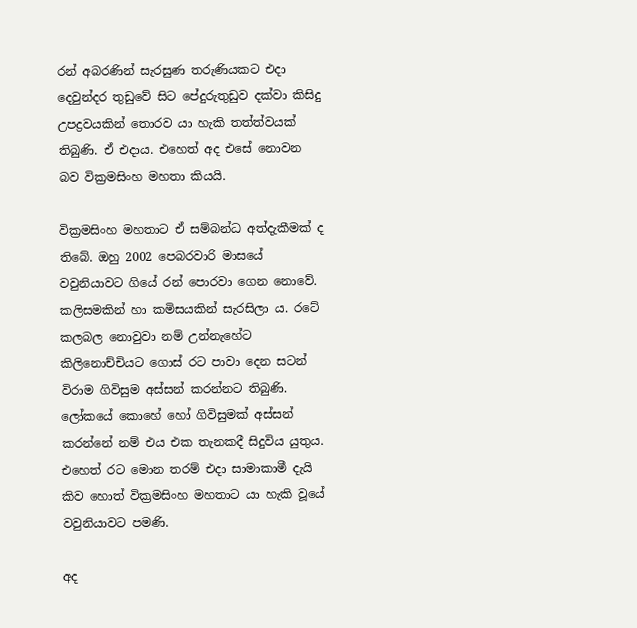රන් අබරණින් සැරසුණ තරුණියකට එදා දෙවුන්දර තුඩුවේ සිට පේදුරුතුඩුව දක්වා කිසිදු උපද්‍රවයකින් තොරව යා හැකි තත්ත්වයක් තිබුණි. ඒ එදාය. එහෙත් අද එසේ නොවන බව වික්‍රමසිංහ මහතා කියයි.

වික්‍රමසිංහ මහතාට ඒ සම්බන්ධ අත්දැකීමක් ද තිබේ. ඔහු 2002 පෙබරවාරි මාසයේ වවුනියාවට ගියේ රන් පොරවා ගෙන නොවේ. කලිසමකින් හා කමිසයකින් සැරසිලා ය. රටේ කලබල නොවුවා නම් උන්නැහේට කිලිනොච්චියට ගොස් රට පාවා දෙන සටන් විරාම ගිවිසුම අස්සන් කරන්නට තිබුණි. ලෝකයේ කොහේ හෝ ගිවිසුමක් අස්සන් කරන්නේ නම් එය එක තැනකදී සිදුවිය යුතුය. එහෙත් රට මොන තරම් එදා සාමාකාමී දැයි කිව හොත් වික්‍රමසිංහ මහතාට යා හැකි වූයේ වවුනියාවට පමණි.

අද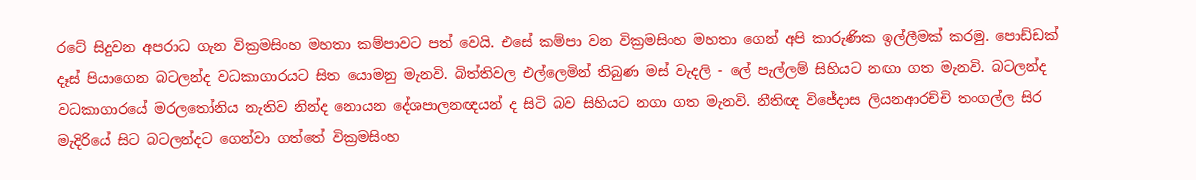රටේ සිදුවන අපරාධ ගැන වික්‍රමසිංහ මහතා කම්පාවට පත් වෙයි. එසේ කම්පා වන වික්‍රමසිංහ මහතා ගෙන් අපි කාරුණික ඉල්ලීමක් කරමු. පොඩ්ඩක් දෑස් පියාගෙන බටලන්ද වධකාගාරයට සිත යොමනු මැනවි. බිත්තිවල එල්ලෙමින් තිබුණ මස් වැදලි - ලේ පැල්ලම් සිහියට නඟා ගත මැනවි. බටලන්ද වධකාගාරයේ මරලතෝනිය නැතිව නින්ද නොයන දේශපාලනඥයන් ද සිටි බව සිහියට නගා ගත මැනවි. නීතිඥ විජේදාස ලියනආරච්චි තංගල්ල සිර මැදිරියේ සිට බටලන්දට ගෙන්වා ගත්තේ වික්‍රමසිංහ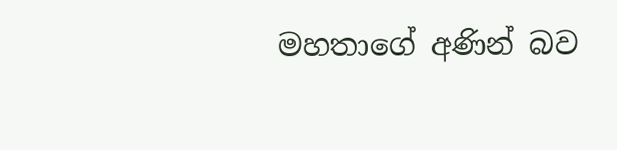මහතාගේ අණින් බව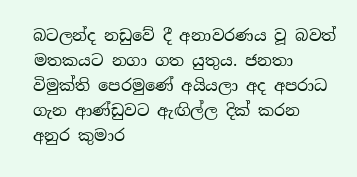බටලන්ද නඩුවේ දී අනාවරණය වූ බවත් මතකයට නගා ගත යුතුය. ජනතා විමුක්ති පෙරමුණේ අයියලා අද අපරාධ ගැන ආණ්ඩුවට ඇඟිල්ල දික් කරන අනුර කුමාර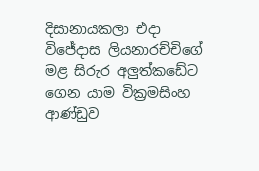දිසානායකලා එදා විජේදාස ලියනාරච්චිගේ මළ සිරුර අලුත්කඩේට ගෙන යාම වික්‍රමසිංහ ආණ්ඩුව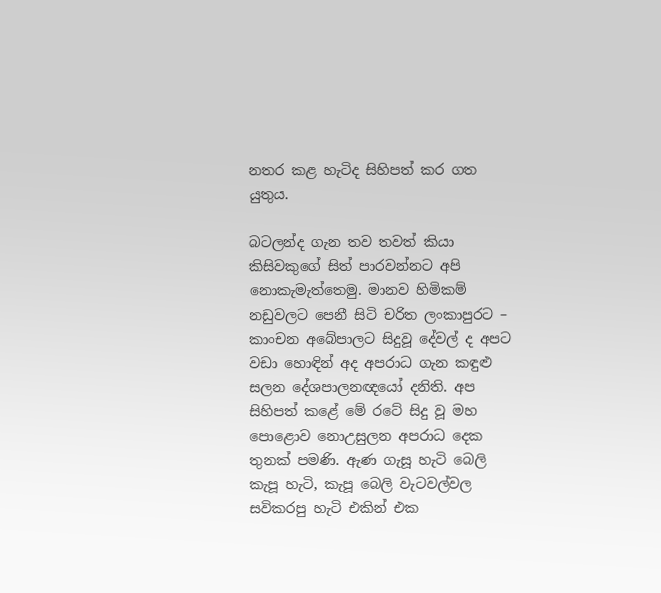නතර කළ හැටිද සිහිපත් කර ගත යුතුය.

බටලන්ද ගැන තව තවත් කියා කිසිවකුගේ සිත් පාරවන්නට අපි නොකැමැත්තෙමු. මානව හිමිකම් නඩුවලට පෙනී සිටි චරිත ලංකාපුරට – කාංචන අබේපාලට සිදුවූ දේවල් ද අපට වඩා හොඳින් අද අපරාධ ගැන කඳුළු සලන දේශපාලනඥයෝ දනිති. අප සිහිපත් කළේ මේ රටේ සිදු වූ මහ පොළොව නොඋසුලන අපරාධ දෙක තුනක් පමණි. ඇණ ගැසූ හැටි බෙලි කැපූ හැටි, කැපූ බෙලි වැටවල්වල සවිකරපු හැටි එකින් එක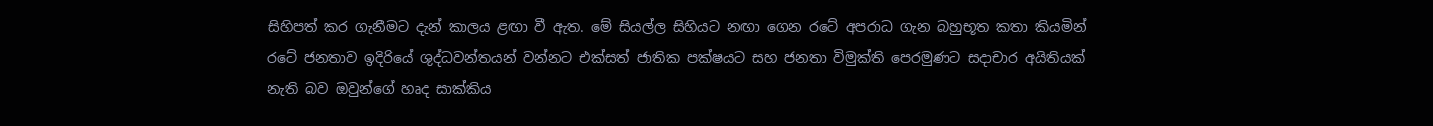සිහිපත් කර ගැනීමට දැන් කාලය ළඟා වී ඇත. මේ සියල්ල සිහියට නඟා ගෙන රටේ අපරාධ ගැන බහුභූත කතා කියමින් රටේ ජනතාව ඉදිරියේ ශුද්ධවන්තයන් වන්නට එක්සත් ජාතික පක්ෂයට සහ ජනතා විමුක්ති පෙරමුණට සදාචාර අයිතියක් නැති බව ඔවුන්ගේ හෘද සාක්කිය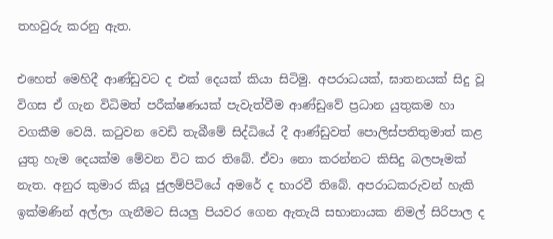තහවුරු කරනු ඇත.

එහෙත් මෙහිදී ආණ්ඩුවට ද එක් දෙයක් කියා සිටිමු. අපරාධයක්, ඝාතනයක් සිදු වූ විගස ඒ ගැන විධිමත් පරීක්ෂණයක් පැවැත්වීම ආණ්ඩුවේ ප්‍රධාන යුතුකම හා වගකීම වෙයි. කටුවන වෙඩි තැබීමේ සිද්ධියේ දී ආණ්ඩුවත් පොලිස්පතිතුමාත් කළ යුතු හැම දෙයක්ම මේවන විට කර තිබේ. ඒවා නො කරන්නට කිසිදු බලපෑමක් නැත. අනුර කුමාර කියූ ජුලම්පිටියේ අමරේ ද භාරවී තිබේ. අපරාධකරුවන් හැකි ඉක්මණින් අල්ලා ගැනීමට සියලු පියවර ගෙන ඇතැයි සභානායක නිමල් සිරිපාල ද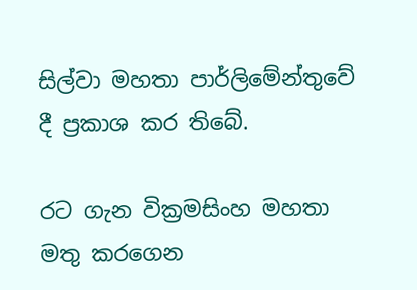සිල්වා මහතා පාර්ලිමේන්තුවේ දී ප්‍රකාශ කර තිබේ.

රට ගැන වික්‍රමසිංහ මහතා මතු කරගෙන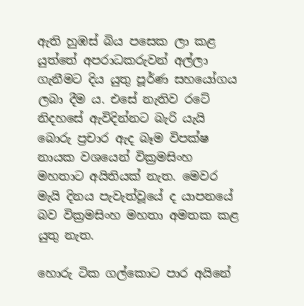ඇති හුඹස් බිය පසෙක ලා කළ යුත්තේ අපරාධකරුවන් අල්ලා ගැනීමට දිය යුතු පූර්ණ සහයෝගය ලබා දීම ය. එසේ නැතිව රටේ නිදහසේ ඇවිදින්නට බැරි යැයි බොරු ප්‍රචාර ඇද බෑම විපක්ෂ නායක වශයෙන් වික්‍රමසිංහ මහතාට අයිතියක් නැත. මෙවර මැයි දිනය පැවැත්වූයේ ද යාපනයේ බව වික්‍රමසිංහ මහතා අමතක කළ යුතු නැත.

හොරු ටික ගල්කොට පාර අයිනේ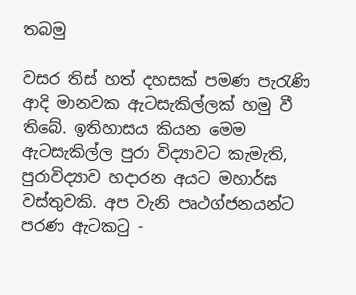තබමු

වසර තිස් හත් දහසක් පමණ පැරැණි ආදි මානවක ඇටසැකිල්ලක් හමු වී තිබේ. ඉතිහාසය කියන මෙම ඇටසැකිල්ල පුරා විද්‍යාවට කැමැති, පුරාවිද්‍යාව හදාරන අයට මහාර්ඝ වස්තුවකි. අප වැනි පෘථග්ජනයන්ට පරණ ඇටකටු -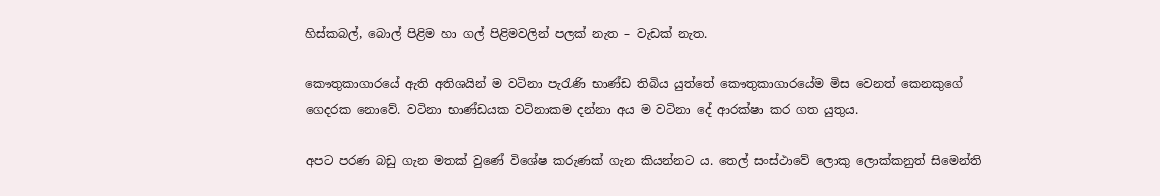හිස්කබල්, බොල් පිළිම හා ගල් පිළිමවලින් පලක් නැත – වැඩක් නැත.

කෞතුකාගාරයේ ඇති අතිශයින් ම වටිනා පැරැණි භාණ්ඩ තිබිය යුත්තේ කෞතුකාගාරයේම මිස වෙනත් කෙනකුගේ ගෙදරක නොවේ. වටිනා භාණ්ඩයක වටිනාකම දන්නා අය ම වටිනා දේ ආරක්ෂා කර ගත යුතුය.

අපට පරණ බඩු ගැන මතක් වුණේ විශේෂ කරුණක් ගැන කියන්නට ය. තෙල් සංස්ථාවේ ලොකු ලොක්කනුත් සිමෙන්ති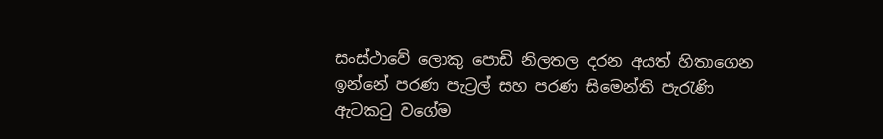සංස්ථාවේ ලොකු පොඩි නිලතල දරන අයත් හිතාගෙන ඉන්නේ පරණ පැට්‍රල් සහ පරණ සිමෙන්ති පැරැණි ඇටකටු වගේම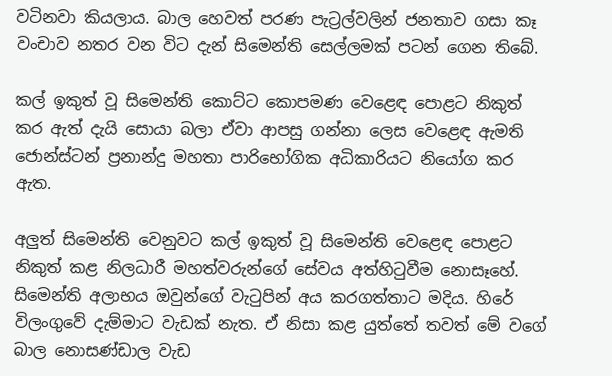වටිනවා කියලාය. බාල හෙවත් පරණ පැට්‍රල්වලින් ජනතාව ගසා කෑ වංචාව නතර වන විට දැන් සිමෙන්ති සෙල්ලමක් පටන් ගෙන තිබේ.

කල් ඉකුත් වූ සිමෙන්ති කොට්ට කොපමණ වෙළෙඳ පොළට නිකුත් කර ඇත් දැයි සොයා බලා ඒවා ආපසු ගන්නා ලෙස වෙළෙඳ ඇමති ජොන්ස්ටන් ප්‍රනාන්දු මහතා පාරිභෝගික අධිකාරියට නියෝග කර ඇත.

අලුත් සිමෙන්ති වෙනුවට කල් ඉකුත් වූ සිමෙන්ති වෙළෙඳ පොළට නිකුත් කළ නිලධාරී මහත්වරුන්ගේ සේවය අත්හිටුවීම නොසෑහේ. සිමෙන්ති අලාභය ඔවුන්ගේ වැටුපින් අය කරගත්තාට මදිය. හිරේ විලංගුවේ දැම්මාට වැඩක් නැත. ඒ නිසා කළ යුත්තේ තවත් මේ වගේ බාල නොසණ්ඩාල වැඩ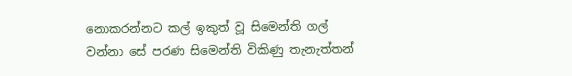නොකරන්නට කල් ඉකුත් වූ සිමෙන්ති ගල් වන්නා සේ පරණ සිමෙන්ති විකිණු තැනැත්තන්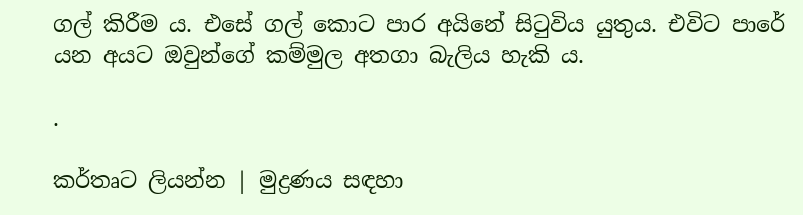ගල් කිරීම ය. එසේ ගල් කොට පාර අයිනේ සිටුවිය යුතුය. එවිට පාරේ යන අයට ඔවුන්ගේ කම්මුල අතගා බැලිය හැකි ය.

.

කර්තෘට ලියන්න | මුද්‍රණය සඳහා